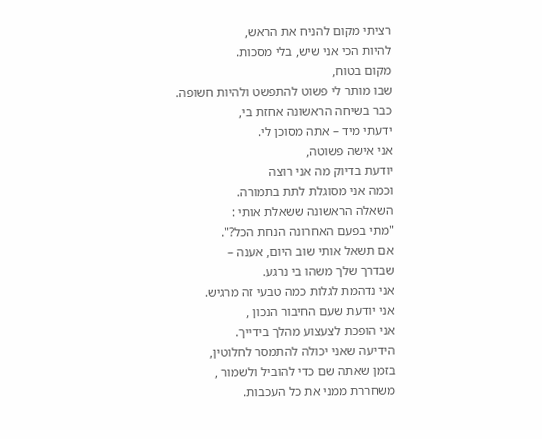רציתי מקום להניח את הראש,
להיות הכי אני שיש, בלי מסכות.
מקום בטוח,
שבו מותר לי פשוט להתפשט ולהיות חשופה.
כבר בשיחה הראשונה אחזת בי,
ידעתי מיד – אתה מסוכן לי.
אני אישה פשוטה,
יודעת בדיוק מה אני רוצה
וכמה אני מסוגלת לתת בתמורה.
השאלה הראשונה ששאלת אותי :
"מתי בפעם האחרונה הנחת הכל?".
אם תשאל אותי שוב היום, אענה –
שבדרך שלך משהו בי נרגע.
אני נדהמת לגלות כמה טבעי זה מרגיש.
אני יודעת שעם החיבור הנכון ,
אני הופכת לצעצוע מהלך בידייך.
הידיעה שאני יכולה להתמסר לחלוטין,
בזמן שאתה שם כדי להוביל ולשמור ,
משחררת ממני את כל העכבות.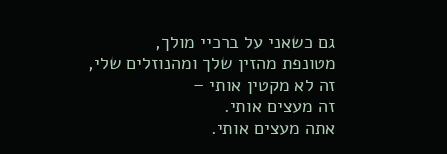גם כשאני על ברכיי מולך,
מטונפת מהזין שלך ומהנוזלים שלי,
זה לא מקטין אותי –
זה מעצים אותי.
אתה מעצים אותי.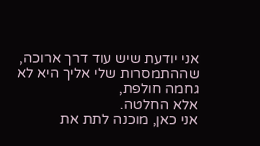אני יודעת שיש עוד דרך ארוכה,
שההתמסרות שלי אליך היא לא גחמה חולפת,
אלא החלטה.
אני כאן, מוכנה לתת את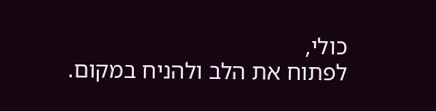כולי,
לפתוח את הלב ולהניח במקום.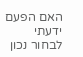האם הפעם ידעתי לבחור נכון